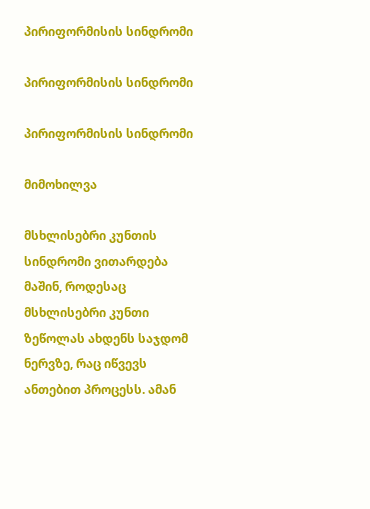პირიფორმისის სინდრომი

პირიფორმისის სინდრომი

პირიფორმისის სინდრომი

მიმოხილვა

მსხლისებრი კუნთის სინდრომი ვითარდება მაშინ, როდესაც მსხლისებრი კუნთი ზეწოლას ახდენს საჯდომ ნერვზე, რაც იწვევს ანთებით პროცესს. ამან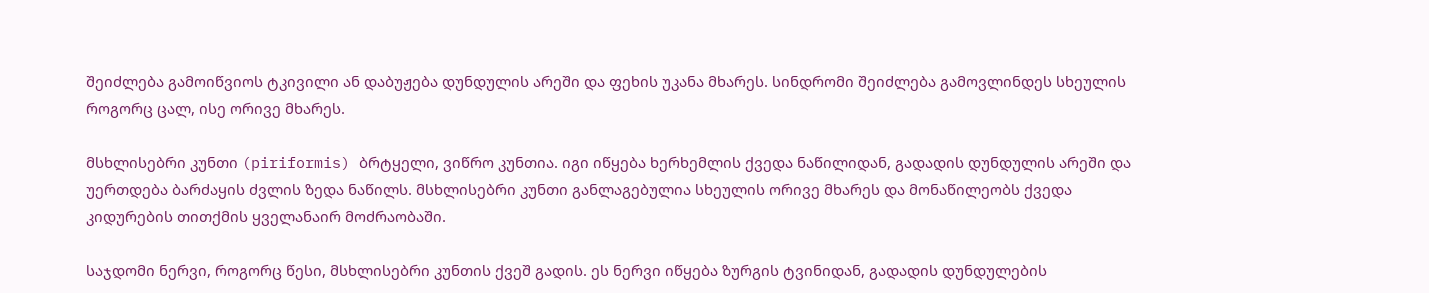შეიძლება გამოიწვიოს ტკივილი ან დაბუჟება დუნდულის არეში და ფეხის უკანა მხარეს. სინდრომი შეიძლება გამოვლინდეს სხეულის როგორც ცალ, ისე ორივე მხარეს.

მსხლისებრი კუნთი (piriformis) ბრტყელი, ვიწრო კუნთია. იგი იწყება ხერხემლის ქვედა ნაწილიდან, გადადის დუნდულის არეში და უერთდება ბარძაყის ძვლის ზედა ნაწილს. მსხლისებრი კუნთი განლაგებულია სხეულის ორივე მხარეს და მონაწილეობს ქვედა კიდურების თითქმის ყველანაირ მოძრაობაში.

საჯდომი ნერვი, როგორც წესი, მსხლისებრი კუნთის ქვეშ გადის. ეს ნერვი იწყება ზურგის ტვინიდან, გადადის დუნდულების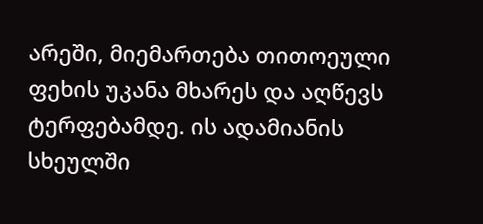არეში, მიემართება თითოეული ფეხის უკანა მხარეს და აღწევს ტერფებამდე. ის ადამიანის სხეულში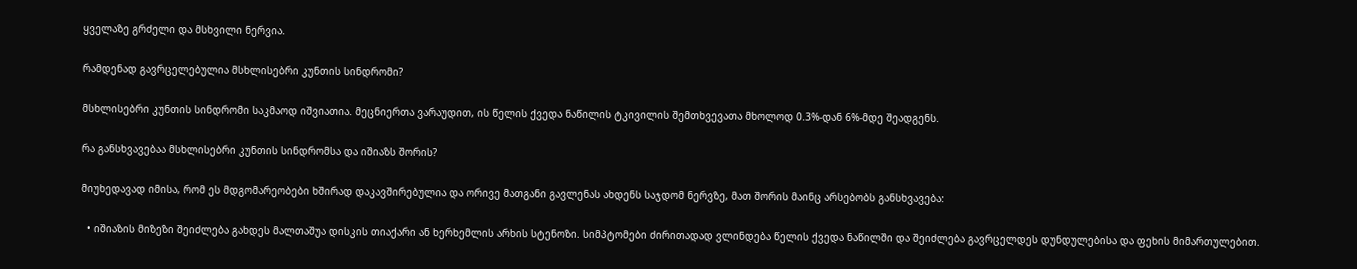ყველაზე გრძელი და მსხვილი ნერვია.

რამდენად გავრცელებულია მსხლისებრი კუნთის სინდრომი?

მსხლისებრი კუნთის სინდრომი საკმაოდ იშვიათია. მეცნიერთა ვარაუდით, ის წელის ქვედა ნაწილის ტკივილის შემთხვევათა მხოლოდ 0.3%-დან 6%-მდე შეადგენს.

რა განსხვავებაა მსხლისებრი კუნთის სინდრომსა და იშიაზს შორის?

მიუხედავად იმისა, რომ ეს მდგომარეობები ხშირად დაკავშირებულია და ორივე მათგანი გავლენას ახდენს საჯდომ ნერვზე, მათ შორის მაინც არსებობს განსხვავება:

  • იშიაზის მიზეზი შეიძლება გახდეს მალთაშუა დისკის თიაქარი ან ხერხემლის არხის სტენოზი. სიმპტომები ძირითადად ვლინდება წელის ქვედა ნაწილში და შეიძლება გავრცელდეს დუნდულებისა და ფეხის მიმართულებით.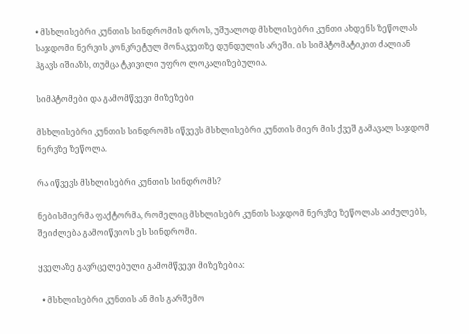• მსხლისებრი კუნთის სინდრომის დროს, უშუალოდ მსხლისებრი კუნთი ახდენს ზეწოლას საჯდომი ნერვის კონკრეტულ მონაკვეთზე დუნდულის არეში. ის სიმპტომატიკით ძალიან ჰგავს იშიაზს, თუმცა ტკივილი უფრო ლოკალიზებულია.

სიმპტომები და გამომწვევი მიზეზები

მსხლისებრი კუნთის სინდრომს იწვევს მსხლისებრი კუნთის მიერ მის ქვეშ გამავალ საჯდომ ნერვზე ზეწოლა.

რა იწვევს მსხლისებრი კუნთის სინდრომს?

ნებისმიერმა ფაქტორმა, რომელიც მსხლისებრ კუნთს საჯდომ ნერვზე ზეწოლას აიძულებს, შეიძლება გამოიწვიოს ეს სინდრომი.

ყველაზე გავრცელებული გამომწვევი მიზეზებია:

  • მსხლისებრი კუნთის ან მის გარშემო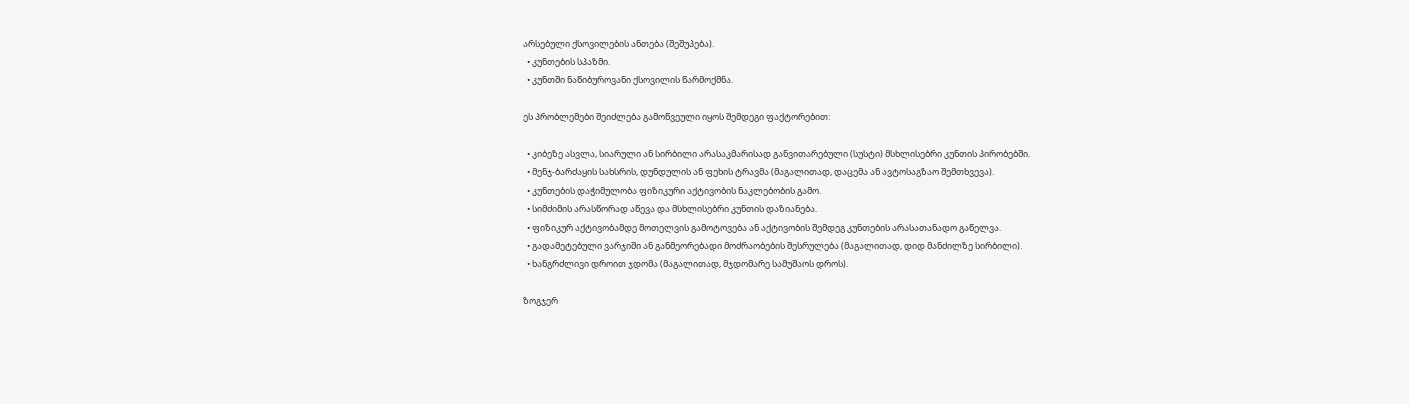არსებული ქსოვილების ანთება (შეშუპება).
  • კუნთების სპაზმი.
  • კუნთში ნაწიბუროვანი ქსოვილის წარმოქმნა.

ეს პრობლემები შეიძლება გამოწვეული იყოს შემდეგი ფაქტორებით:

  • კიბეზე ასვლა, სიარული ან სირბილი არასაკმარისად განვითარებული (სუსტი) მსხლისებრი კუნთის პირობებში.
  • მენჯ-ბარძაყის სახსრის, დუნდულის ან ფეხის ტრავმა (მაგალითად, დაცემა ან ავტოსაგზაო შემთხვევა).
  • კუნთების დაჭიმულობა ფიზიკური აქტივობის ნაკლებობის გამო.
  • სიმძიმის არასწორად აწევა და მსხლისებრი კუნთის დაზიანება.
  • ფიზიკურ აქტივობამდე მოთელვის გამოტოვება ან აქტივობის შემდეგ კუნთების არასათანადო გაწელვა.
  • გადამეტებული ვარჯიში ან განმეორებადი მოძრაობების შესრულება (მაგალითად, დიდ მანძილზე სირბილი).
  • ხანგრძლივი დროით ჯდომა (მაგალითად, მჯდომარე სამუშაოს დროს).

ზოგჯერ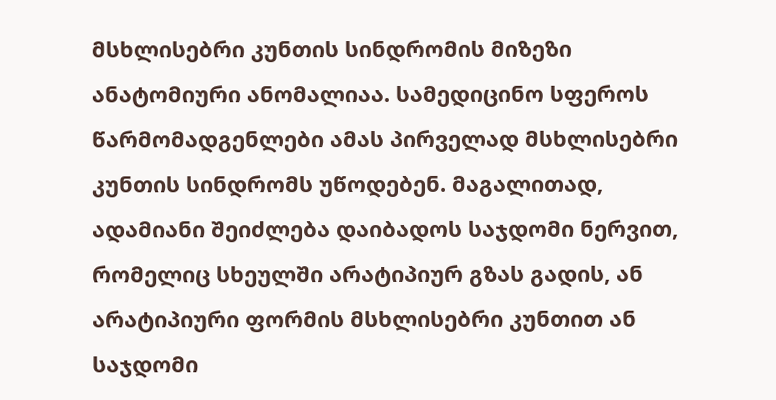მსხლისებრი კუნთის სინდრომის მიზეზი ანატომიური ანომალიაა. სამედიცინო სფეროს წარმომადგენლები ამას პირველად მსხლისებრი კუნთის სინდრომს უწოდებენ. მაგალითად, ადამიანი შეიძლება დაიბადოს საჯდომი ნერვით, რომელიც სხეულში არატიპიურ გზას გადის, ან არატიპიური ფორმის მსხლისებრი კუნთით ან საჯდომი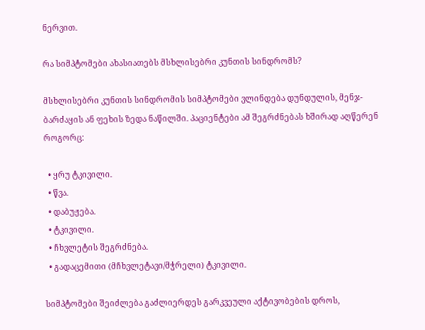ნერვით.

რა სიმპტომები ახასიათებს მსხლისებრი კუნთის სინდრომს?

მსხლისებრი კუნთის სინდრომის სიმპტომები ვლინდება დუნდულის, მენჯ-ბარძაყის ან ფეხის ზედა ნაწილში. პაციენტები ამ შეგრძნებას ხშირად აღწერენ როგორც:

  • ყრუ ტკივილი.
  • წვა.
  • დაბუჟება.
  • ტკივილი.
  • ჩხვლეტის შეგრძნება.
  • გადაცემითი (მჩხვლეტავი/მჭრელი) ტკივილი.

სიმპტომები შეიძლება გაძლიერდეს გარკვეული აქტივობების დროს,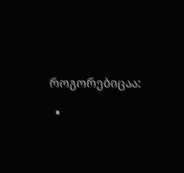როგორებიცაა:

  •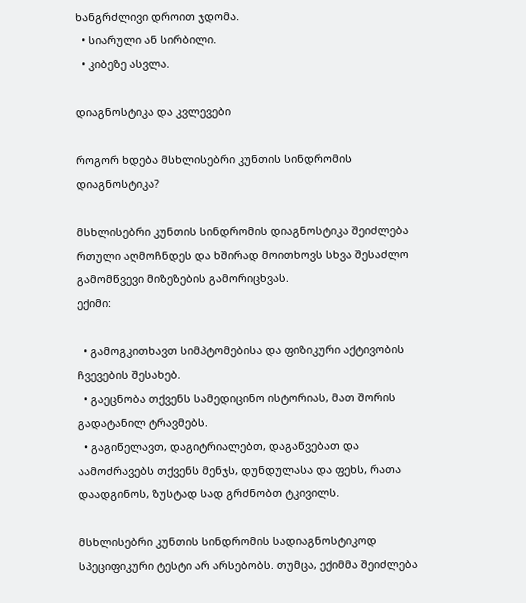ხანგრძლივი დროით ჯდომა.
  • სიარული ან სირბილი.
  • კიბეზე ასვლა.

დიაგნოსტიკა და კვლევები

როგორ ხდება მსხლისებრი კუნთის სინდრომის დიაგნოსტიკა?

მსხლისებრი კუნთის სინდრომის დიაგნოსტიკა შეიძლება რთული აღმოჩნდეს და ხშირად მოითხოვს სხვა შესაძლო გამომწვევი მიზეზების გამორიცხვას.
ექიმი:

  • გამოგკითხავთ სიმპტომებისა და ფიზიკური აქტივობის ჩვევების შესახებ.
  • გაეცნობა თქვენს სამედიცინო ისტორიას, მათ შორის გადატანილ ტრავმებს.
  • გაგიწელავთ, დაგიტრიალებთ, დაგაწვებათ და აამოძრავებს თქვენს მენჯს, დუნდულასა და ფეხს, რათა დაადგინოს, ზუსტად სად გრძნობთ ტკივილს.

მსხლისებრი კუნთის სინდრომის სადიაგნოსტიკოდ სპეციფიკური ტესტი არ არსებობს. თუმცა, ექიმმა შეიძლება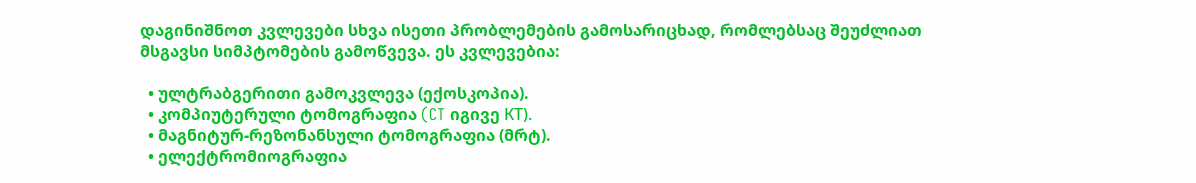დაგინიშნოთ კვლევები სხვა ისეთი პრობლემების გამოსარიცხად, რომლებსაც შეუძლიათ მსგავსი სიმპტომების გამოწვევა. ეს კვლევებია:

  • ულტრაბგერითი გამოკვლევა (ექოსკოპია).
  • კომპიუტერული ტომოგრაფია (CT იგივე КТ).
  • მაგნიტურ-რეზონანსული ტომოგრაფია (მრტ).
  • ელექტრომიოგრაფია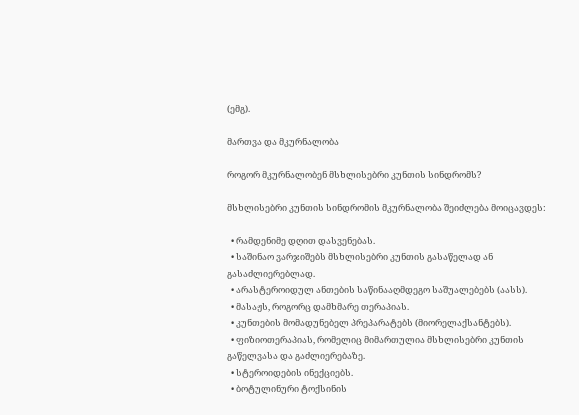(ემგ).

მართვა და მკურნალობა

როგორ მკურნალობენ მსხლისებრი კუნთის სინდრომს?

მსხლისებრი კუნთის სინდრომის მკურნალობა შეიძლება მოიცავდეს:

  • რამდენიმე დღით დასვენებას.
  • საშინაო ვარჯიშებს მსხლისებრი კუნთის გასაწელად ან გასაძლიერებლად.
  • არასტეროიდულ ანთების საწინააღმდეგო საშუალებებს (აასს).
  • მასაჟს, როგორც დამხმარე თერაპიას.
  • კუნთების მომადუნებელ პრეპარატებს (მიორელაქსანტებს).
  • ფიზიოთერაპიას, რომელიც მიმართულია მსხლისებრი კუნთის გაწელვასა და გაძლიერებაზე.
  • სტეროიდების ინექციებს.
  • ბოტულინური ტოქსინის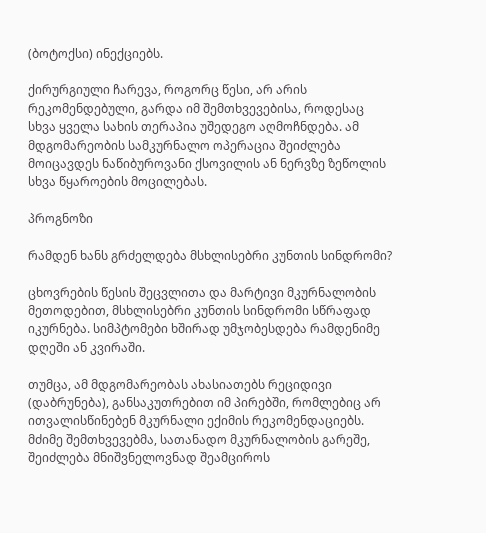(ბოტოქსი) ინექციებს.

ქირურგიული ჩარევა, როგორც წესი, არ არის რეკომენდებული, გარდა იმ შემთხვევებისა, როდესაც სხვა ყველა სახის თერაპია უშედეგო აღმოჩნდება. ამ მდგომარეობის სამკურნალო ოპერაცია შეიძლება მოიცავდეს ნაწიბუროვანი ქსოვილის ან ნერვზე ზეწოლის სხვა წყაროების მოცილებას.

პროგნოზი

რამდენ ხანს გრძელდება მსხლისებრი კუნთის სინდრომი?

ცხოვრების წესის შეცვლითა და მარტივი მკურნალობის მეთოდებით, მსხლისებრი კუნთის სინდრომი სწრაფად იკურნება. სიმპტომები ხშირად უმჯობესდება რამდენიმე დღეში ან კვირაში.

თუმცა, ამ მდგომარეობას ახასიათებს რეციდივი (დაბრუნება), განსაკუთრებით იმ პირებში, რომლებიც არ ითვალისწინებენ მკურნალი ექიმის რეკომენდაციებს. მძიმე შემთხვევებმა, სათანადო მკურნალობის გარეშე, შეიძლება მნიშვნელოვნად შეამციროს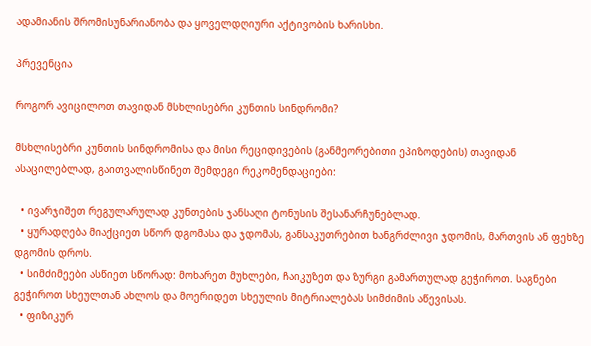ადამიანის შრომისუნარიანობა და ყოველდღიური აქტივობის ხარისხი.

პრევენცია

როგორ ავიცილოთ თავიდან მსხლისებრი კუნთის სინდრომი?

მსხლისებრი კუნთის სინდრომისა და მისი რეციდივების (განმეორებითი ეპიზოდების) თავიდან ასაცილებლად, გაითვალისწინეთ შემდეგი რეკომენდაციები:

  • ივარჯიშეთ რეგულარულად კუნთების ჯანსაღი ტონუსის შესანარჩუნებლად.
  • ყურადღება მიაქციეთ სწორ დგომასა და ჯდომას, განსაკუთრებით ხანგრძლივი ჯდომის, მართვის ან ფეხზე დგომის დროს.
  • სიმძიმეები ასწიეთ სწორად: მოხარეთ მუხლები, ჩაიკუზეთ და ზურგი გამართულად გეჭიროთ. საგნები გეჭიროთ სხეულთან ახლოს და მოერიდეთ სხეულის მიტრიალებას სიმძიმის აწევისას.
  • ფიზიკურ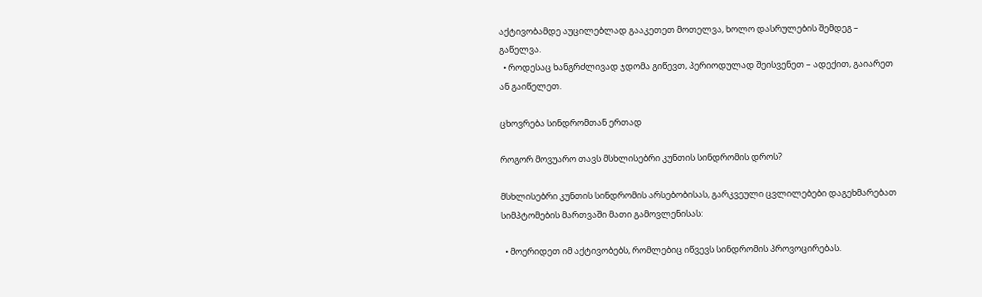აქტივობამდე აუცილებლად გააკეთეთ მოთელვა, ხოლო დასრულების შემდეგ – გაწელვა.
  • როდესაც ხანგრძლივად ჯდომა გიწევთ, პერიოდულად შეისვენეთ – ადექით, გაიარეთ ან გაიწელეთ.

ცხოვრება სინდრომთან ერთად

როგორ მოვუარო თავს მსხლისებრი კუნთის სინდრომის დროს?

მსხლისებრი კუნთის სინდრომის არსებობისას, გარკვეული ცვლილებები დაგეხმარებათ სიმპტომების მართვაში მათი გამოვლენისას:

  • მოერიდეთ იმ აქტივობებს, რომლებიც იწვევს სინდრომის პროვოცირებას.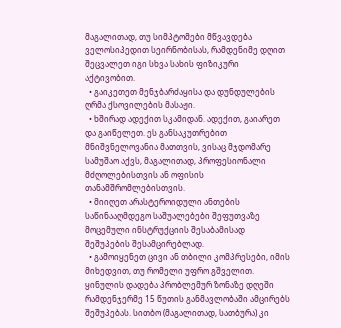მაგალითად, თუ სიმპტომები მწვავდება ველოსიპედით სეირნობისას, რამდენიმე დღით შეცვალეთ იგი სხვა სახის ფიზიკური აქტივობით.
  • გაიკეთეთ მენჯბარძაყისა და დუნდულების ღრმა ქსოვილების მასაჟი.
  • ხშირად ადექით სკამიდან. ადექით, გაიარეთ და გაიწელეთ. ეს განსაკუთრებით მნიშვნელოვანია მათთვის, ვისაც მჯდომარე სამუშაო აქვს, მაგალითად, პროფესიონალი მძღოლებისთვის ან ოფისის თანამშრომლებისთვის.
  • მიიღეთ არასტეროიდული ანთების საწინააღმდეგო საშუალებები შეფუთვაზე მოცემული ინსტრუქციის შესაბამისად შეშუპების შესამცირებლად.
  • გამოიყენეთ ცივი ან თბილი კომპრესები, იმის მიხედვით, თუ რომელი უფრო გშველით. ყინულის დადება პრობლემურ ზონაზე დღეში რამდენჯერმე 15 წუთის განმავლობაში ამცირებს შეშუპებას. სითბო (მაგალითად, სათბურა) კი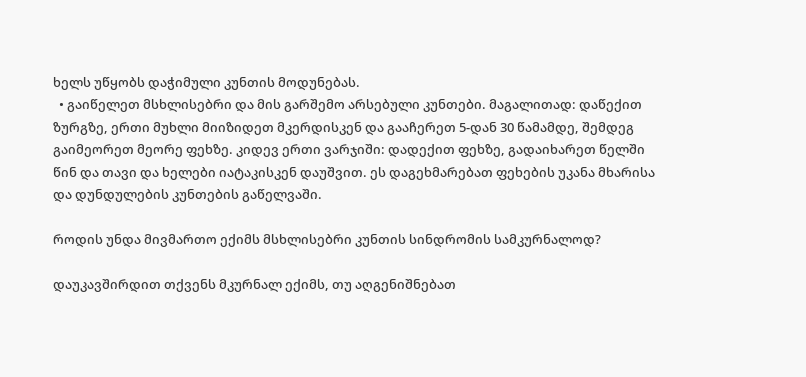ხელს უწყობს დაჭიმული კუნთის მოდუნებას.
  • გაიწელეთ მსხლისებრი და მის გარშემო არსებული კუნთები. მაგალითად: დაწექით ზურგზე, ერთი მუხლი მიიზიდეთ მკერდისკენ და გააჩერეთ 5-დან 30 წამამდე, შემდეგ გაიმეორეთ მეორე ფეხზე. კიდევ ერთი ვარჯიში: დადექით ფეხზე, გადაიხარეთ წელში წინ და თავი და ხელები იატაკისკენ დაუშვით. ეს დაგეხმარებათ ფეხების უკანა მხარისა და დუნდულების კუნთების გაწელვაში.

როდის უნდა მივმართო ექიმს მსხლისებრი კუნთის სინდრომის სამკურნალოდ?

დაუკავშირდით თქვენს მკურნალ ექიმს, თუ აღგენიშნებათ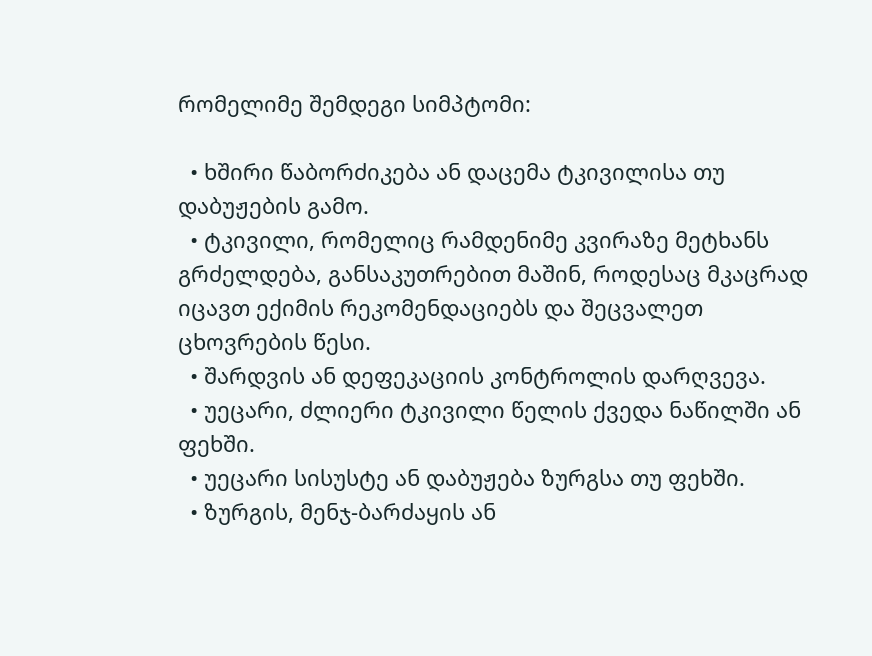რომელიმე შემდეგი სიმპტომი:

  • ხშირი წაბორძიკება ან დაცემა ტკივილისა თუ დაბუჟების გამო.
  • ტკივილი, რომელიც რამდენიმე კვირაზე მეტხანს გრძელდება, განსაკუთრებით მაშინ, როდესაც მკაცრად იცავთ ექიმის რეკომენდაციებს და შეცვალეთ ცხოვრების წესი.
  • შარდვის ან დეფეკაციის კონტროლის დარღვევა.
  • უეცარი, ძლიერი ტკივილი წელის ქვედა ნაწილში ან ფეხში.
  • უეცარი სისუსტე ან დაბუჟება ზურგსა თუ ფეხში.
  • ზურგის, მენჯ-ბარძაყის ან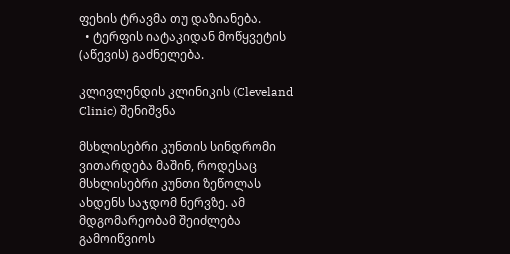ფეხის ტრავმა თუ დაზიანება.
  • ტერფის იატაკიდან მოწყვეტის (აწევის) გაძნელება.

კლივლენდის კლინიკის (Cleveland Clinic) შენიშვნა

მსხლისებრი კუნთის სინდრომი ვითარდება მაშინ, როდესაც მსხლისებრი კუნთი ზეწოლას ახდენს საჯდომ ნერვზე. ამ მდგომარეობამ შეიძლება გამოიწვიოს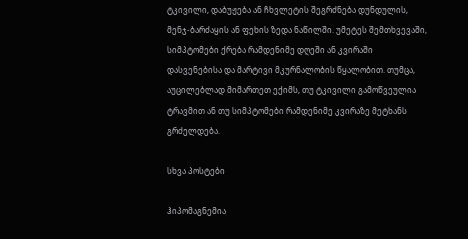ტკივილი, დაბუჟება ან ჩხვლეტის შეგრძნება დუნდულის, მენჯ-ბარძაყის ან ფეხის ზედა ნაწილში. უმეტეს შემთხვევაში, სიმპტომები ქრება რამდენიმე დღეში ან კვირაში დასვენებისა და მარტივი მკურნალობის წყალობით. თუმცა, აუცილებლად მიმართეთ ექიმს, თუ ტკივილი გამოწვეულია ტრავმით ან თუ სიმპტომები რამდენიმე კვირაზე მეტხანს გრძელდება.

სხვა პოსტები

ჰიპომაგნემია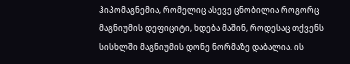ჰიპომაგნემია, რომელიც ასევე ცნობილია როგორც მაგნიუმის დეფიციტი, ხდება მაშინ, როდესაც თქვენს სისხლში მაგნიუმის დონე ნორმაზე დაბალია. ის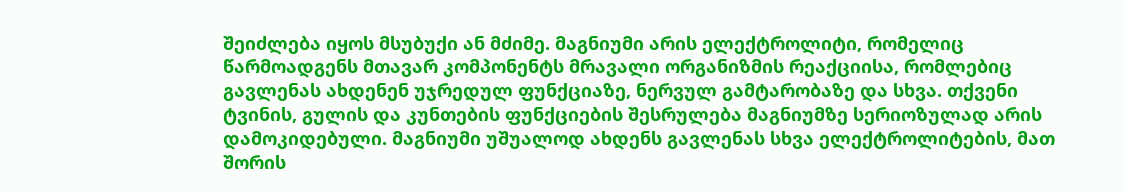შეიძლება იყოს მსუბუქი ან მძიმე. მაგნიუმი არის ელექტროლიტი, რომელიც წარმოადგენს მთავარ კომპონენტს მრავალი ორგანიზმის რეაქციისა, რომლებიც გავლენას ახდენენ უჯრედულ ფუნქციაზე, ნერვულ გამტარობაზე და სხვა. თქვენი ტვინის, გულის და კუნთების ფუნქციების შესრულება მაგნიუმზე სერიოზულად არის დამოკიდებული. მაგნიუმი უშუალოდ ახდენს გავლენას სხვა ელექტროლიტების, მათ შორის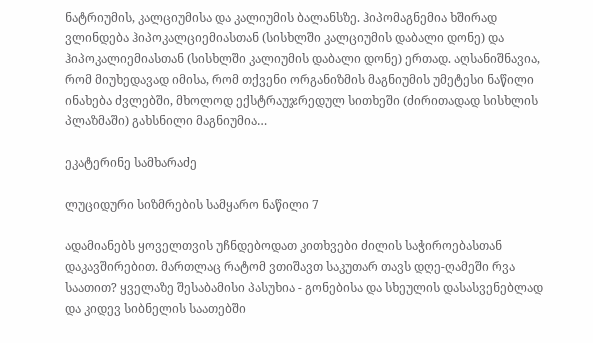ნატრიუმის, კალციუმისა და კალიუმის ბალანსზე. ჰიპომაგნემია ხშირად ვლინდება ჰიპოკალციემიასთან (სისხლში კალციუმის დაბალი დონე) და ჰიპოკალიემიასთან (სისხლში კალიუმის დაბალი დონე) ერთად. აღსანიშნავია, რომ მიუხედავად იმისა, რომ თქვენი ორგანიზმის მაგნიუმის უმეტესი ნაწილი ინახება ძვლებში, მხოლოდ ექსტრაუჯრედულ სითხეში (ძირითადად სისხლის პლაზმაში) გახსნილი მაგნიუმია…

ეკატერინე სამხარაძე

ლუციდური სიზმრების სამყარო ნაწილი 7

ადამიანებს ყოველთვის უჩნდებოდათ კითხვები ძილის საჭიროებასთან დაკავშირებით. მართლაც რატომ ვთიშავთ საკუთარ თავს დღე-ღამეში რვა საათით? ყველაზე შესაბამისი პასუხია - გონებისა და სხეულის დასასვენებლად და კიდევ სიბნელის საათებში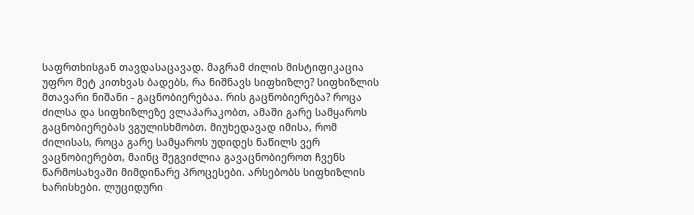საფრთხისგან თავდასაცავად. მაგრამ ძილის მისტიფიკაცია უფრო მეტ კითხვას ბადებს, რა ნიშნავს სიფხიზლე? სიფხიზლის მთავარი ნიშანი - გაცნობიერებაა. რის გაცნობიერება? როცა ძილსა და სიფხიზლეზე ვლაპარაკობთ, ამაში გარე სამყაროს გაცნობიერებას ვგულისხმობთ. მიუხედავად იმისა, რომ ძილისას, როცა გარე სამყაროს უდიდეს ნაწილს ვერ ვაცნობიერებთ, მაინც შეგვიძლია გავაცნობიეროთ ჩვენს წარმოსახვაში მიმდინარე პროცესები. არსებობს სიფხიზლის ხარისხები. ლუციდური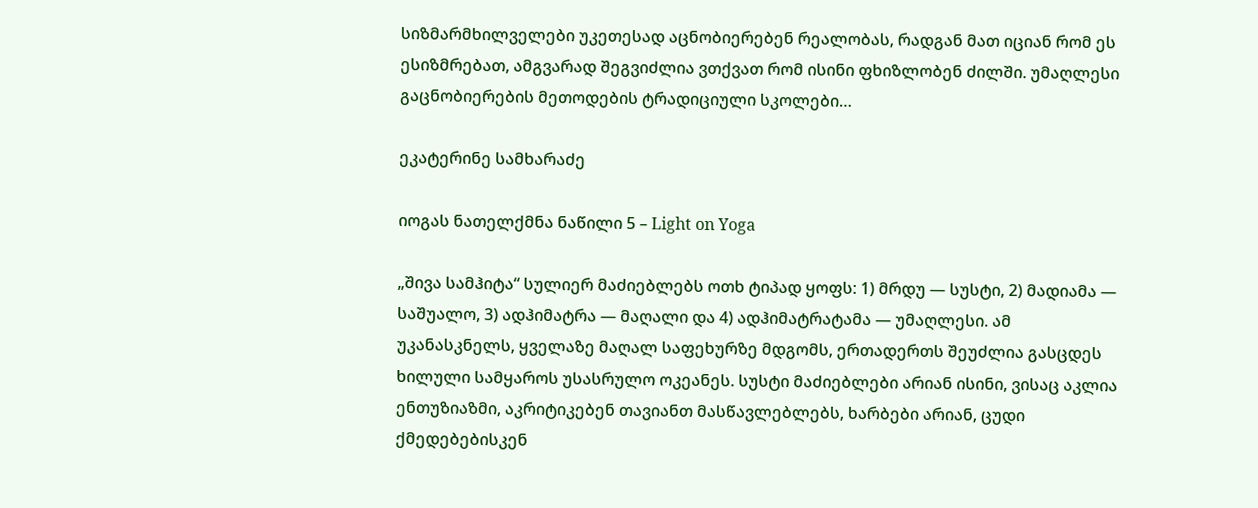სიზმარმხილველები უკეთესად აცნობიერებენ რეალობას, რადგან მათ იციან რომ ეს ესიზმრებათ, ამგვარად შეგვიძლია ვთქვათ რომ ისინი ფხიზლობენ ძილში. უმაღლესი გაცნობიერების მეთოდების ტრადიციული სკოლები…

ეკატერინე სამხარაძე

იოგას ნათელქმნა ნაწილი 5 – Light on Yoga

„შივა სამჰიტა“ სულიერ მაძიებლებს ოთხ ტიპად ყოფს: 1) მრდუ — სუსტი, 2) მადიამა — საშუალო, 3) ადჰიმატრა — მაღალი და 4) ადჰიმატრატამა — უმაღლესი. ამ უკანასკნელს, ყველაზე მაღალ საფეხურზე მდგომს, ერთადერთს შეუძლია გასცდეს ხილული სამყაროს უსასრულო ოკეანეს. სუსტი მაძიებლები არიან ისინი, ვისაც აკლია ენთუზიაზმი, აკრიტიკებენ თავიანთ მასწავლებლებს, ხარბები არიან, ცუდი ქმედებებისკენ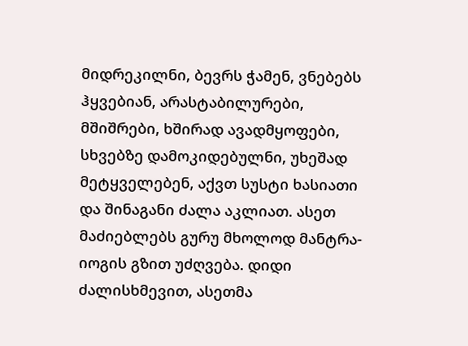მიდრეკილნი, ბევრს ჭამენ, ვნებებს ჰყვებიან, არასტაბილურები, მშიშრები, ხშირად ავადმყოფები, სხვებზე დამოკიდებულნი, უხეშად მეტყველებენ, აქვთ სუსტი ხასიათი და შინაგანი ძალა აკლიათ. ასეთ მაძიებლებს გურუ მხოლოდ მანტრა-იოგის გზით უძღვება. დიდი ძალისხმევით, ასეთმა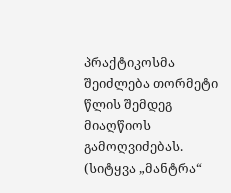პრაქტიკოსმა შეიძლება თორმეტი წლის შემდეგ მიაღწიოს გამოღვიძებას. (სიტყვა „მანტრა“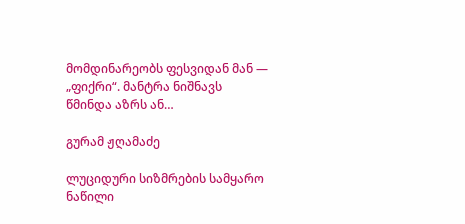მომდინარეობს ფესვიდან მან — „ფიქრი“. მანტრა ნიშნავს წმინდა აზრს ან…

გურამ ჟღამაძე

ლუციდური სიზმრების სამყარო ნაწილი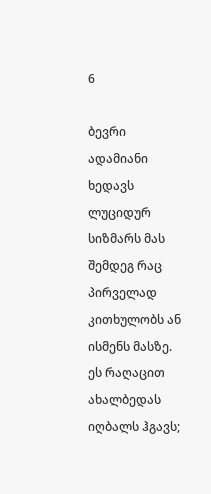6

ბევრი ადამიანი ხედავს ლუციდურ სიზმარს მას შემდეგ რაც პირველად კითხულობს ან ისმენს მასზე. ეს რაღაცით ახალბედას იღბალს ჰგავს;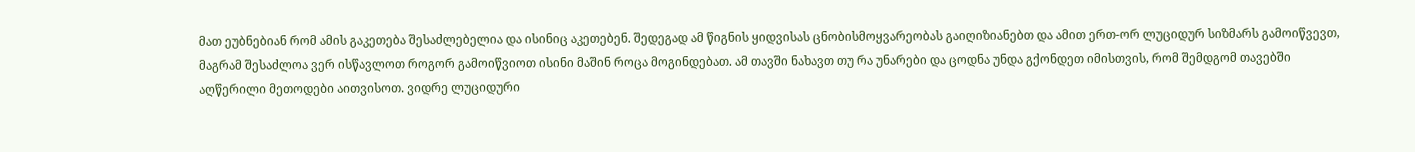მათ ეუბნებიან რომ ამის გაკეთება შესაძლებელია და ისინიც აკეთებენ. შედეგად ამ წიგნის ყიდვისას ცნობისმოყვარეობას გაიღიზიანებთ და ამით ერთ-ორ ლუციდურ სიზმარს გამოიწვევთ, მაგრამ შესაძლოა ვერ ისწავლოთ როგორ გამოიწვიოთ ისინი მაშინ როცა მოგინდებათ. ამ თავში ნახავთ თუ რა უნარები და ცოდნა უნდა გქონდეთ იმისთვის, რომ შემდგომ თავებში აღწერილი მეთოდები აითვისოთ. ვიდრე ლუციდური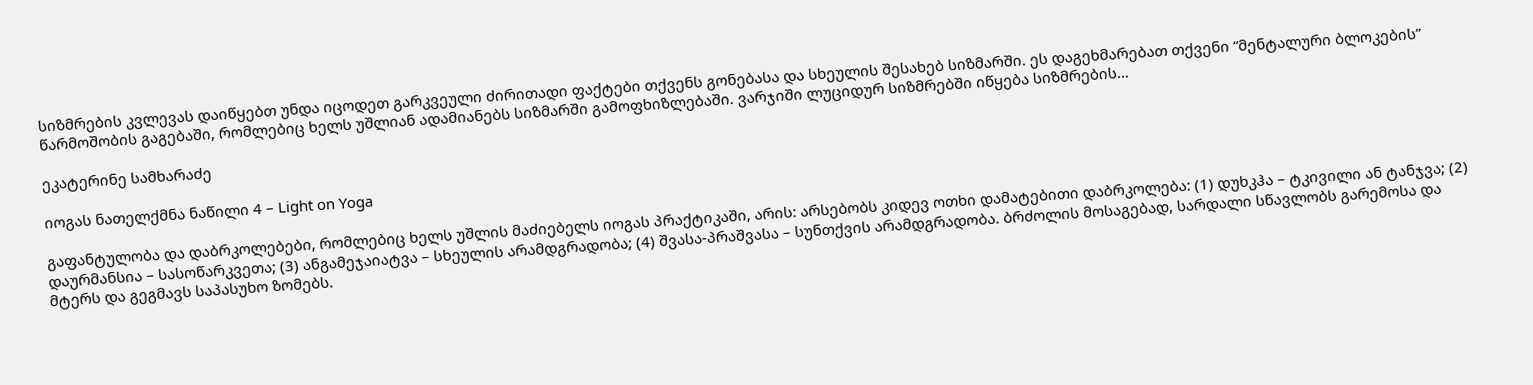სიზმრების კვლევას დაიწყებთ უნდა იცოდეთ გარკვეული ძირითადი ფაქტები თქვენს გონებასა და სხეულის შესახებ სიზმარში. ეს დაგეხმარებათ თქვენი “მენტალური ბლოკების” წარმოშობის გაგებაში, რომლებიც ხელს უშლიან ადამიანებს სიზმარში გამოფხიზლებაში. ვარჯიში ლუციდურ სიზმრებში იწყება სიზმრების…

ეკატერინე სამხარაძე

იოგას ნათელქმნა ნაწილი 4 – Light on Yoga

გაფანტულობა და დაბრკოლებები, რომლებიც ხელს უშლის მაძიებელს იოგას პრაქტიკაში, არის: არსებობს კიდევ ოთხი დამატებითი დაბრკოლება: (1) დუხკჰა – ტკივილი ან ტანჯვა; (2) დაურმანსია – სასოწარკვეთა; (3) ანგამეჯაიატვა – სხეულის არამდგრადობა; (4) შვასა-პრაშვასა – სუნთქვის არამდგრადობა. ბრძოლის მოსაგებად, სარდალი სწავლობს გარემოსა და მტერს და გეგმავს საპასუხო ზომებს.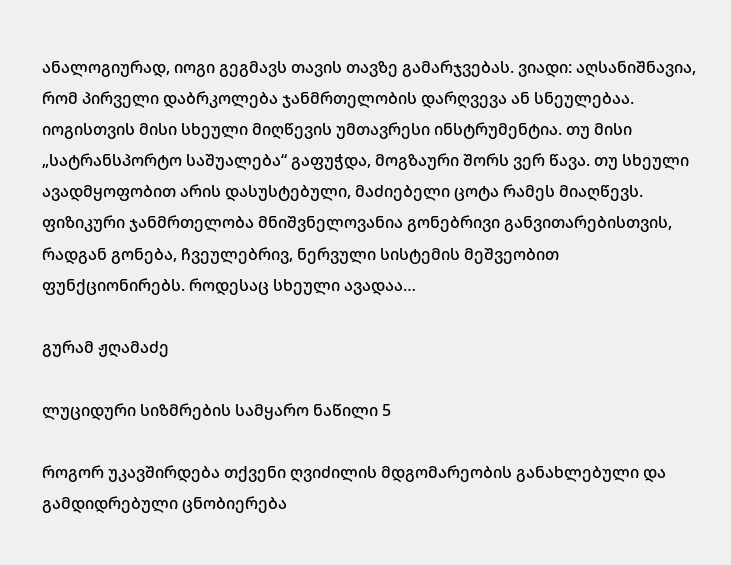ანალოგიურად, იოგი გეგმავს თავის თავზე გამარჯვებას. ვიადი: აღსანიშნავია, რომ პირველი დაბრკოლება ჯანმრთელობის დარღვევა ან სნეულებაა. იოგისთვის მისი სხეული მიღწევის უმთავრესი ინსტრუმენტია. თუ მისი „სატრანსპორტო საშუალება“ გაფუჭდა, მოგზაური შორს ვერ წავა. თუ სხეული ავადმყოფობით არის დასუსტებული, მაძიებელი ცოტა რამეს მიაღწევს. ფიზიკური ჯანმრთელობა მნიშვნელოვანია გონებრივი განვითარებისთვის, რადგან გონება, ჩვეულებრივ, ნერვული სისტემის მეშვეობით ფუნქციონირებს. როდესაც სხეული ავადაა…

გურამ ჟღამაძე

ლუციდური სიზმრების სამყარო ნაწილი 5

როგორ უკავშირდება თქვენი ღვიძილის მდგომარეობის განახლებული და გამდიდრებული ცნობიერება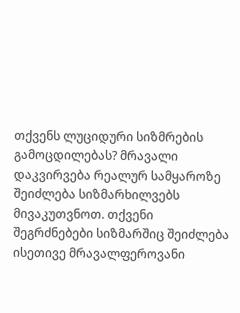თქვენს ლუციდური სიზმრების გამოცდილებას? მრავალი დაკვირვება რეალურ სამყაროზე შეიძლება სიზმარხილვებს მივაკუთვნოთ. თქვენი შეგრძნებები სიზმარშიც შეიძლება ისეთივე მრავალფეროვანი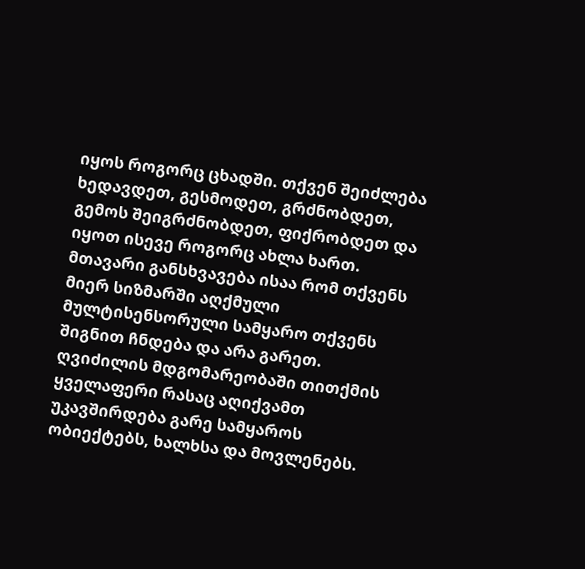იყოს როგორც ცხადში. თქვენ შეიძლება ხედავდეთ, გესმოდეთ, გრძნობდეთ, გემოს შეიგრძნობდეთ, ფიქრობდეთ და იყოთ ისევე როგორც ახლა ხართ. მთავარი განსხვავება ისაა რომ თქვენს მიერ სიზმარში აღქმული მულტისენსორული სამყარო თქვენს შიგნით ჩნდება და არა გარეთ. ღვიძილის მდგომარეობაში თითქმის ყველაფერი რასაც აღიქვამთ უკავშირდება გარე სამყაროს ობიექტებს, ხალხსა და მოვლენებს.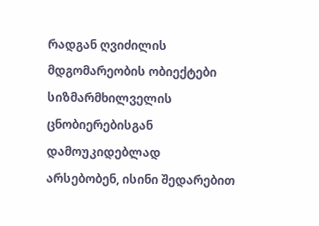რადგან ღვიძილის მდგომარეობის ობიექტები სიზმარმხილველის ცნობიერებისგან დამოუკიდებლად არსებობენ, ისინი შედარებით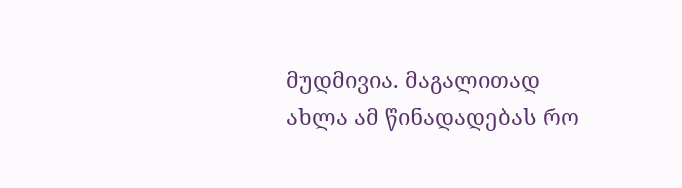მუდმივია. მაგალითად ახლა ამ წინადადებას რო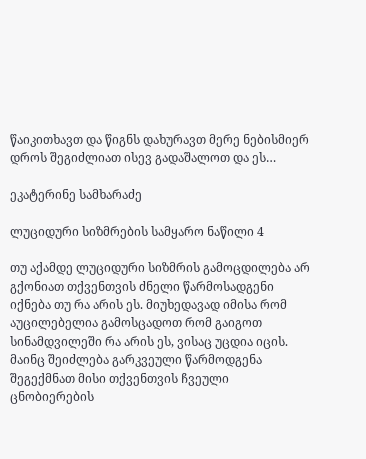წაიკითხავთ და წიგნს დახურავთ მერე ნებისმიერ დროს შეგიძლიათ ისევ გადაშალოთ და ეს…

ეკატერინე სამხარაძე

ლუციდური სიზმრების სამყარო ნაწილი 4

თუ აქამდე ლუციდური სიზმრის გამოცდილება არ გქონიათ თქვენთვის ძნელი წარმოსადგენი იქნება თუ რა არის ეს. მიუხედავად იმისა რომ აუცილებელია გამოსცადოთ რომ გაიგოთ სინამდვილეში რა არის ეს, ვისაც უცდია იცის. მაინც შეიძლება გარკვეული წარმოდგენა შეგექმნათ მისი თქვენთვის ჩვეული ცნობიერების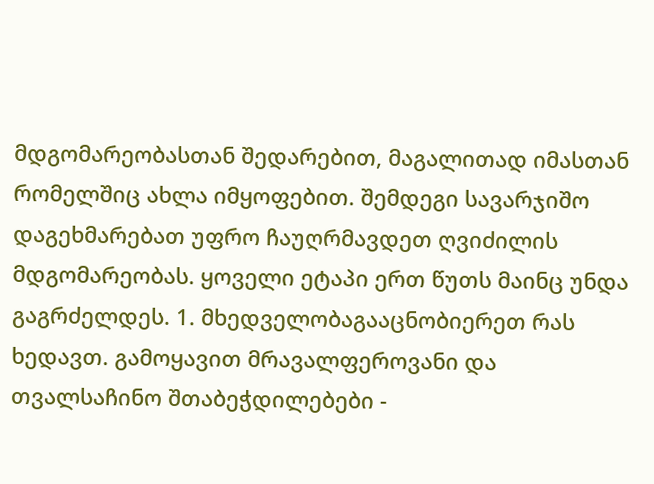მდგომარეობასთან შედარებით, მაგალითად იმასთან რომელშიც ახლა იმყოფებით. შემდეგი სავარჯიშო დაგეხმარებათ უფრო ჩაუღრმავდეთ ღვიძილის მდგომარეობას. ყოველი ეტაპი ერთ წუთს მაინც უნდა გაგრძელდეს. 1. მხედველობაგააცნობიერეთ რას ხედავთ. გამოყავით მრავალფეროვანი და თვალსაჩინო შთაბეჭდილებები -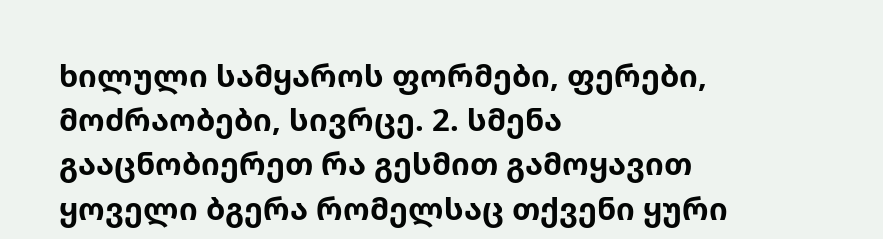ხილული სამყაროს ფორმები, ფერები, მოძრაობები, სივრცე. 2. სმენა გააცნობიერეთ რა გესმით გამოყავით ყოველი ბგერა რომელსაც თქვენი ყური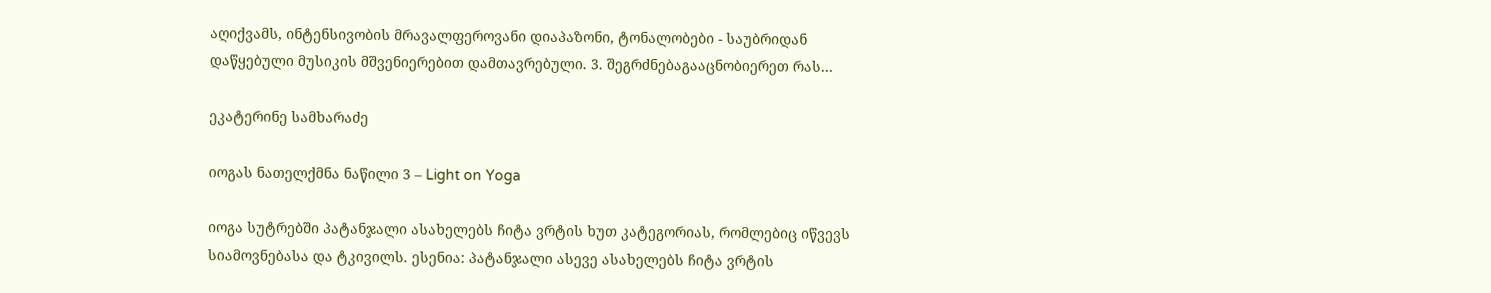აღიქვამს, ინტენსივობის მრავალფეროვანი დიაპაზონი, ტონალობები - საუბრიდან დაწყებული მუსიკის მშვენიერებით დამთავრებული. 3. შეგრძნებაგააცნობიერეთ რას…

ეკატერინე სამხარაძე

იოგას ნათელქმნა ნაწილი 3 – Light on Yoga

იოგა სუტრებში პატანჯალი ასახელებს ჩიტა ვრტის ხუთ კატეგორიას, რომლებიც იწვევს სიამოვნებასა და ტკივილს. ესენია: პატანჯალი ასევე ასახელებს ჩიტა ვრტის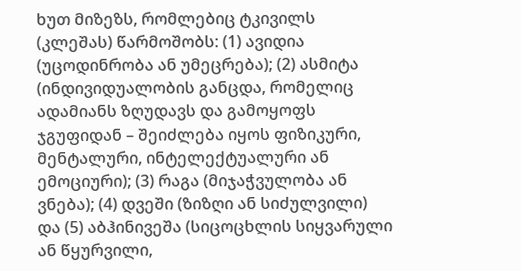ხუთ მიზეზს, რომლებიც ტკივილს (კლეშას) წარმოშობს: (1) ავიდია (უცოდინრობა ან უმეცრება); (2) ასმიტა (ინდივიდუალობის განცდა, რომელიც ადამიანს ზღუდავს და გამოყოფს ჯგუფიდან – შეიძლება იყოს ფიზიკური, მენტალური, ინტელექტუალური ან ემოციური); (3) რაგა (მიჯაჭვულობა ან ვნება); (4) დვეში (ზიზღი ან სიძულვილი) და (5) აბჰინივეშა (სიცოცხლის სიყვარული ან წყურვილი,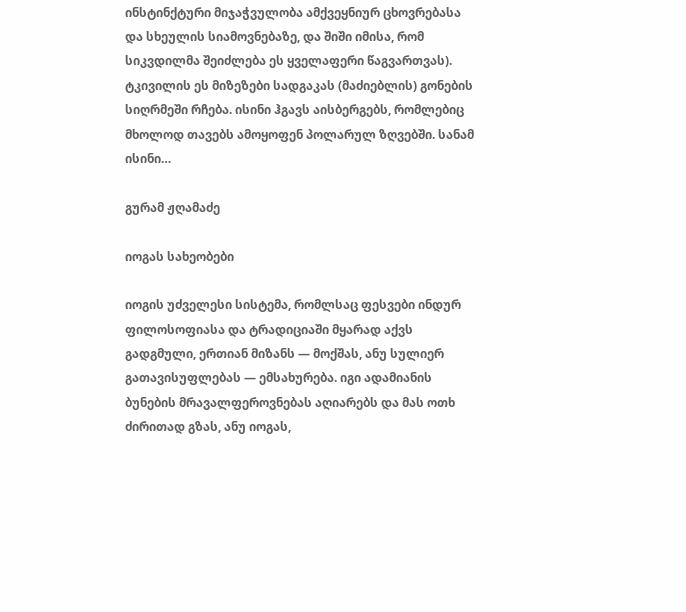ინსტინქტური მიჯაჭვულობა ამქვეყნიურ ცხოვრებასა და სხეულის სიამოვნებაზე, და შიში იმისა, რომ სიკვდილმა შეიძლება ეს ყველაფერი წაგვართვას). ტკივილის ეს მიზეზები სადგაკას (მაძიებლის) გონების სიღრმეში რჩება. ისინი ჰგავს აისბერგებს, რომლებიც მხოლოდ თავებს ამოყოფენ პოლარულ ზღვებში. სანამ ისინი…

გურამ ჟღამაძე

იოგას სახეობები

იოგის უძველესი სისტემა, რომლსაც ფესვები ინდურ ფილოსოფიასა და ტრადიციაში მყარად აქვს გადგმული, ერთიან მიზანს — მოქშას, ანუ სულიერ გათავისუფლებას — ემსახურება. იგი ადამიანის ბუნების მრავალფეროვნებას აღიარებს და მას ოთხ ძირითად გზას, ანუ იოგას,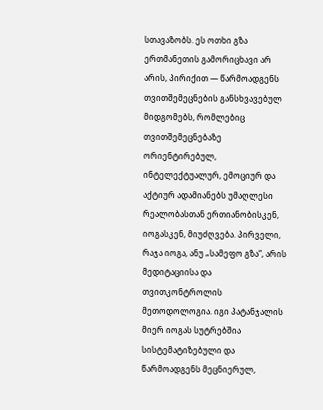სთავაზობს. ეს ოთხი გზა ერთმანეთის გამორიცხავი არ არის, პირიქით — წარმოადგენს თვითშემეცნების განსხვავებულ მიდგომებს, რომლებიც თვითშემეცნებაზე  ორიენტირებულ, ინტელექტუალურ, ემოციურ და აქტიურ ადამიანებს უმაღლესი რეალობასთან ერთიანობისკენ, იოგასკენ, მიუძღვება. პირველი, რაჯა იოგა, ანუ „სამეფო გზა“, არის მედიტაციისა და თვითკონტროლის მეთოდოლოგია. იგი პატანჯალის მიერ იოგას სუტრებშია სისტემატიზებული და წარმოადგენს მეცნიერულ,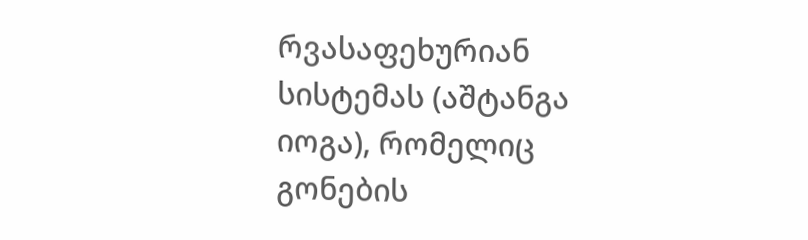რვასაფეხურიან სისტემას (აშტანგა იოგა), რომელიც გონების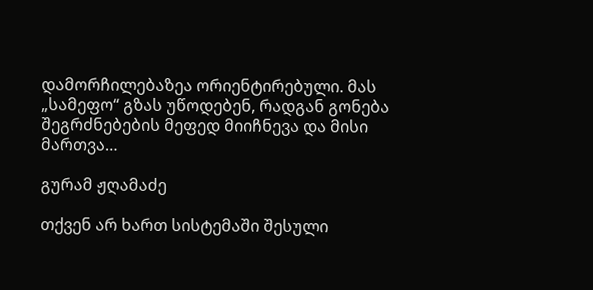დამორჩილებაზეა ორიენტირებული. მას „სამეფო“ გზას უწოდებენ, რადგან გონება შეგრძნებების მეფედ მიიჩნევა და მისი მართვა…

გურამ ჟღამაძე

თქვენ არ ხართ სისტემაში შესული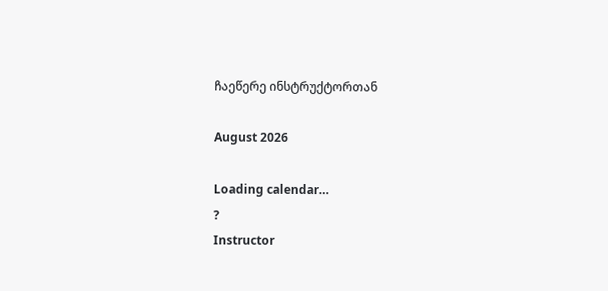ჩაეწერე ინსტრუქტორთან

August 2026

Loading calendar…
?
Instructor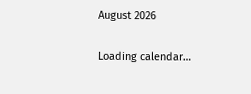August 2026

Loading calendar…